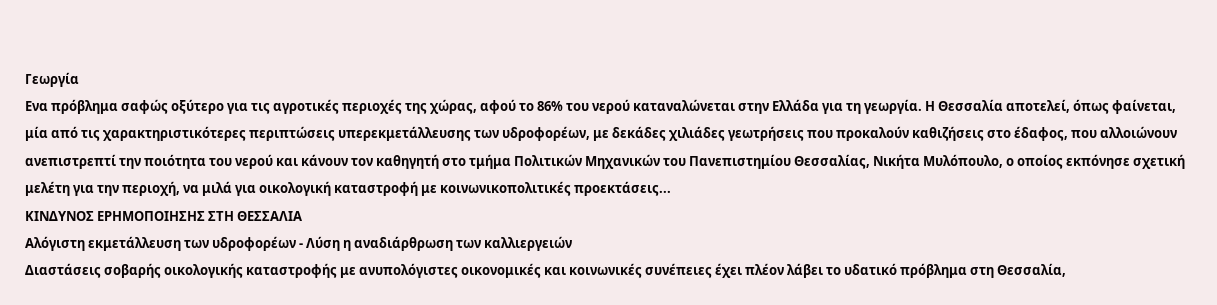Γεωργία
Ενα πρόβλημα σαφώς οξύτερο για τις αγροτικές περιοχές της χώρας, αφού το 86% του νερού καταναλώνεται στην Ελλάδα για τη γεωργία. Η Θεσσαλία αποτελεί, όπως φαίνεται, μία από τις χαρακτηριστικότερες περιπτώσεις υπερεκμετάλλευσης των υδροφορέων, με δεκάδες χιλιάδες γεωτρήσεις που προκαλούν καθιζήσεις στο έδαφος, που αλλοιώνουν ανεπιστρεπτί την ποιότητα του νερού και κάνουν τον καθηγητή στο τμήμα Πολιτικών Μηχανικών του Πανεπιστημίου Θεσσαλίας, Νικήτα Μυλόπουλο, ο οποίος εκπόνησε σχετική μελέτη για την περιοχή, να μιλά για οικολογική καταστροφή με κοινωνικοπολιτικές προεκτάσεις...
ΚΙΝΔΥΝΟΣ ΕΡΗΜΟΠΟΙΗΣΗΣ ΣΤΗ ΘΕΣΣΑΛΙΑ
Αλόγιστη εκμετάλλευση των υδροφορέων - Λύση η αναδιάρθρωση των καλλιεργειών
Διαστάσεις σοβαρής οικολογικής καταστροφής με ανυπολόγιστες οικονομικές και κοινωνικές συνέπειες έχει πλέον λάβει το υδατικό πρόβλημα στη Θεσσαλία,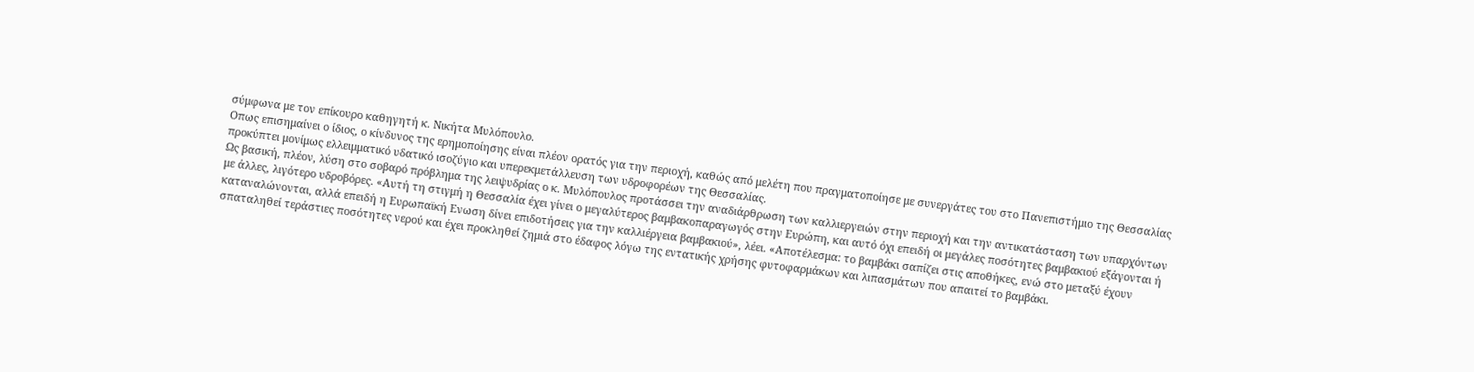σύμφωνα με τον επίκουρο καθηγητή κ. Νικήτα Μυλόπουλο.
Οπως επισημαίνει ο ίδιος, ο κίνδυνος της ερημοποίησης είναι πλέον ορατός για την περιοχή, καθώς από μελέτη που πραγματοποίησε με συνεργάτες του στο Πανεπιστήμιο της Θεσσαλίας προκύπτει μονίμως ελλειμματικό υδατικό ισοζύγιο και υπερεκμετάλλευση των υδροφορέων της Θεσσαλίας.
Ως βασική, πλέον, λύση στο σοβαρό πρόβλημα της λειψυδρίας ο κ. Μυλόπουλος προτάσσει την αναδιάρθρωση των καλλιεργειών στην περιοχή και την αντικατάσταση των υπαρχόντων με άλλες, λιγότερο υδροβόρες. «Αυτή τη στιγμή η Θεσσαλία έχει γίνει ο μεγαλύτερος βαμβακοπαραγωγός στην Ευρώπη, και αυτό όχι επειδή οι μεγάλες ποσότητες βαμβακιού εξάγονται ή καταναλώνονται, αλλά επειδή η Ευρωπαϊκή Ενωση δίνει επιδοτήσεις για την καλλιέργεια βαμβακιού», λέει. «Αποτέλεσμα: το βαμβάκι σαπίζει στις αποθήκες, ενώ στο μεταξύ έχουν σπαταληθεί τεράστιες ποσότητες νερού και έχει προκληθεί ζημιά στο έδαφος λόγω της εντατικής χρήσης φυτοφαρμάκων και λιπασμάτων που απαιτεί το βαμβάκι.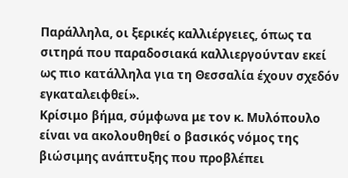Παράλληλα, οι ξερικές καλλιέργειες, όπως τα σιτηρά που παραδοσιακά καλλιεργούνταν εκεί ως πιο κατάλληλα για τη Θεσσαλία έχουν σχεδόν εγκαταλειφθεί».
Κρίσιμο βήμα, σύμφωνα με τον κ. Μυλόπουλο είναι να ακολουθηθεί ο βασικός νόμος της βιώσιμης ανάπτυξης που προβλέπει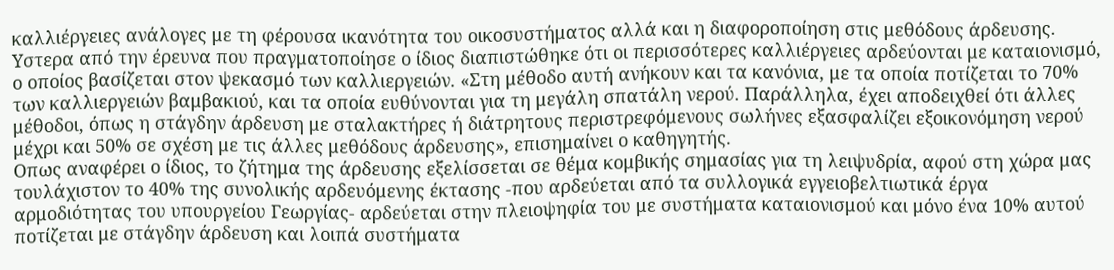καλλιέργειες ανάλογες με τη φέρουσα ικανότητα του οικοσυστήματος αλλά και η διαφοροποίηση στις μεθόδους άρδευσης. Υστερα από την έρευνα που πραγματοποίησε ο ίδιος διαπιστώθηκε ότι οι περισσότερες καλλιέργειες αρδεύονται με καταιονισμό, ο οποίος βασίζεται στον ψεκασμό των καλλιεργειών. «Στη μέθοδο αυτή ανήκουν και τα κανόνια, με τα οποία ποτίζεται το 70% των καλλιεργειών βαμβακιού, και τα οποία ευθύνονται για τη μεγάλη σπατάλη νερού. Παράλληλα, έχει αποδειχθεί ότι άλλες μέθοδοι, όπως η στάγδην άρδευση με σταλακτήρες ή διάτρητους περιστρεφόμενους σωλήνες εξασφαλίζει εξοικονόμηση νερού μέχρι και 50% σε σχέση με τις άλλες μεθόδους άρδευσης», επισημαίνει ο καθηγητής.
Οπως αναφέρει ο ίδιος, το ζήτημα της άρδευσης εξελίσσεται σε θέμα κομβικής σημασίας για τη λειψυδρία, αφού στη χώρα μας τουλάχιστον το 40% της συνολικής αρδευόμενης έκτασης -που αρδεύεται από τα συλλογικά εγγειοβελτιωτικά έργα αρμοδιότητας του υπουργείου Γεωργίας- αρδεύεται στην πλειοψηφία του με συστήματα καταιονισμού και μόνο ένα 10% αυτού ποτίζεται με στάγδην άρδευση και λοιπά συστήματα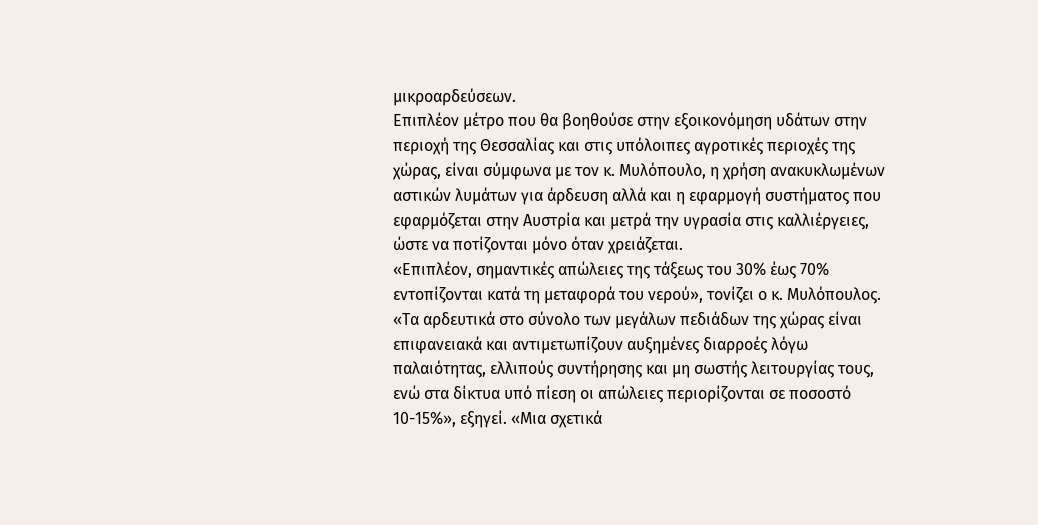μικροαρδεύσεων.
Επιπλέον μέτρο που θα βοηθούσε στην εξοικονόμηση υδάτων στην περιοχή της Θεσσαλίας και στις υπόλοιπες αγροτικές περιοχές της χώρας, είναι σύμφωνα με τον κ. Μυλόπουλο, η χρήση ανακυκλωμένων αστικών λυμάτων για άρδευση αλλά και η εφαρμογή συστήματος που εφαρμόζεται στην Αυστρία και μετρά την υγρασία στις καλλιέργειες, ώστε να ποτίζονται μόνο όταν χρειάζεται.
«Επιπλέον, σημαντικές απώλειες της τάξεως του 30% έως 70% εντοπίζονται κατά τη μεταφορά του νερού», τονίζει ο κ. Μυλόπουλος. «Τα αρδευτικά στο σύνολο των μεγάλων πεδιάδων της χώρας είναι επιφανειακά και αντιμετωπίζουν αυξημένες διαρροές λόγω παλαιότητας, ελλιπούς συντήρησης και μη σωστής λειτουργίας τους, ενώ στα δίκτυα υπό πίεση οι απώλειες περιορίζονται σε ποσοστό 10-15%», εξηγεί. «Μια σχετικά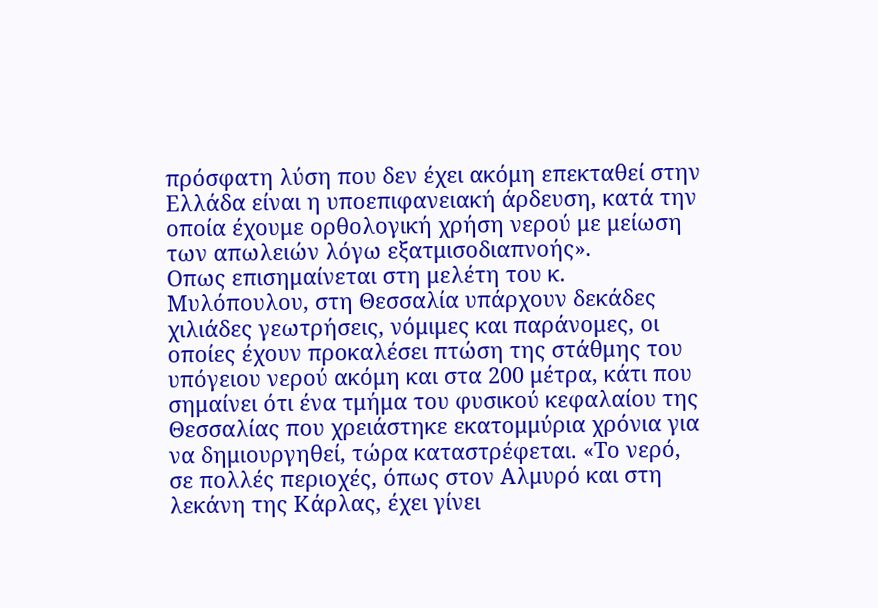πρόσφατη λύση που δεν έχει ακόμη επεκταθεί στην Ελλάδα είναι η υποεπιφανειακή άρδευση, κατά την οποία έχουμε ορθολογική χρήση νερού με μείωση των απωλειών λόγω εξατμισοδιαπνοής».
Οπως επισημαίνεται στη μελέτη του κ. Μυλόπουλου, στη Θεσσαλία υπάρχουν δεκάδες χιλιάδες γεωτρήσεις, νόμιμες και παράνομες, οι οποίες έχουν προκαλέσει πτώση της στάθμης του υπόγειου νερού ακόμη και στα 200 μέτρα, κάτι που σημαίνει ότι ένα τμήμα του φυσικού κεφαλαίου της Θεσσαλίας που χρειάστηκε εκατομμύρια χρόνια για να δημιουργηθεί, τώρα καταστρέφεται. «Το νερό, σε πολλές περιοχές, όπως στον Αλμυρό και στη λεκάνη της Κάρλας, έχει γίνει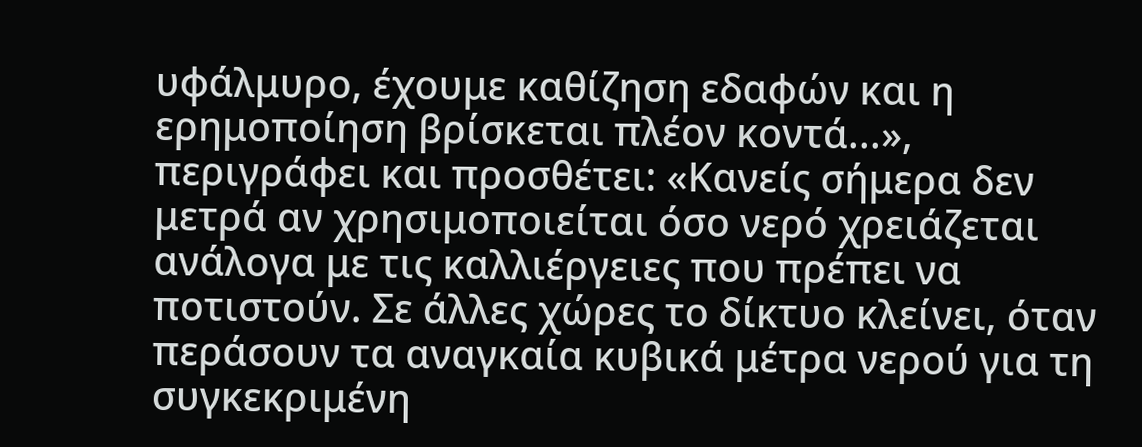υφάλμυρο, έχουμε καθίζηση εδαφών και η ερημοποίηση βρίσκεται πλέον κοντά...», περιγράφει και προσθέτει: «Κανείς σήμερα δεν μετρά αν χρησιμοποιείται όσο νερό χρειάζεται ανάλογα με τις καλλιέργειες που πρέπει να ποτιστούν. Σε άλλες χώρες το δίκτυο κλείνει, όταν περάσουν τα αναγκαία κυβικά μέτρα νερού για τη συγκεκριμένη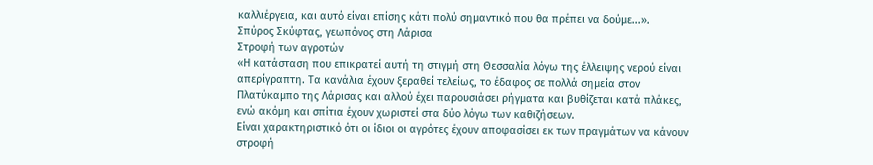καλλιέργεια, και αυτό είναι επίσης κάτι πολύ σημαντικό που θα πρέπει να δούμε...».
Σπύρος Σκύφτας, γεωπόνος στη Λάρισα
Στροφή των αγροτών
«Η κατάσταση που επικρατεί αυτή τη στιγμή στη Θεσσαλία λόγω της έλλειψης νερού είναι απερίγραπτη. Τα κανάλια έχουν ξεραθεί τελείως, το έδαφος σε πολλά σημεία στον Πλατύκαμπο της Λάρισας και αλλού έχει παρουσιάσει ρήγματα και βυθίζεται κατά πλάκες, ενώ ακόμη και σπίτια έχουν χωριστεί στα δύο λόγω των καθιζήσεων.
Είναι χαρακτηριστικό ότι οι ίδιοι οι αγρότες έχουν αποφασίσει εκ των πραγμάτων να κάνουν στροφή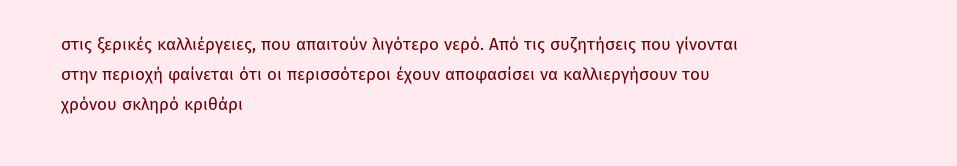στις ξερικές καλλιέργειες, που απαιτούν λιγότερο νερό. Από τις συζητήσεις που γίνονται στην περιοχή φαίνεται ότι οι περισσότεροι έχουν αποφασίσει να καλλιεργήσουν του χρόνου σκληρό κριθάρι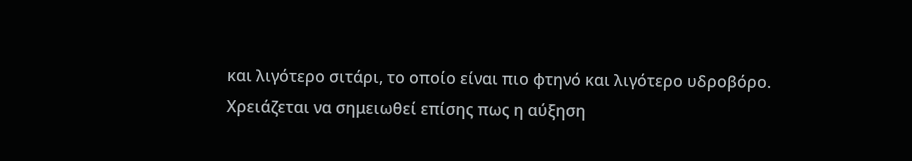και λιγότερο σιτάρι, το οποίο είναι πιο φτηνό και λιγότερο υδροβόρο. Χρειάζεται να σημειωθεί επίσης πως η αύξηση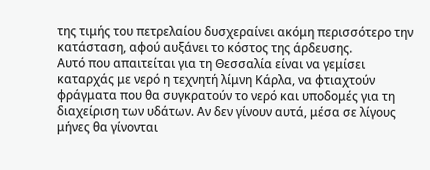της τιμής του πετρελαίου δυσχεραίνει ακόμη περισσότερο την κατάσταση, αφού αυξάνει το κόστος της άρδευσης.
Αυτό που απαιτείται για τη Θεσσαλία είναι να γεμίσει καταρχάς με νερό η τεχνητή λίμνη Κάρλα, να φτιαχτούν φράγματα που θα συγκρατούν το νερό και υποδομές για τη διαχείριση των υδάτων. Αν δεν γίνουν αυτά, μέσα σε λίγους μήνες θα γίνονται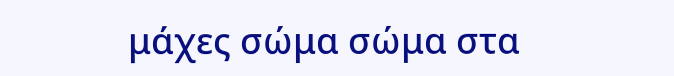μάχες σώμα σώμα στα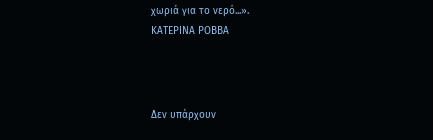χωριά για το νερό...».
ΚΑΤΕΡΙΝΑ ΡΟΒΒΑ



Δεν υπάρχουν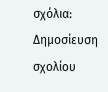σχόλια:
Δημοσίευση σχολίου